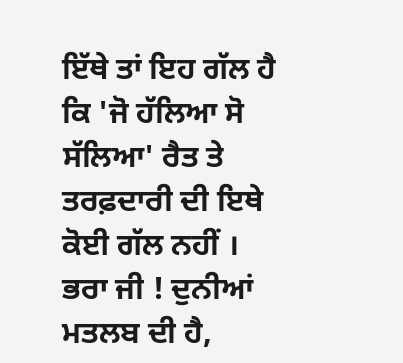ਇੱਥੇ ਤਾਂ ਇਹ ਗੱਲ ਹੈ ਕਿ 'ਜੋ ਹੱਲਿਆ ਸੋ ਸੱਲਿਆ' ਰੈਤ ਤੇ ਤਰਫ਼ਦਾਰੀ ਦੀ ਇਥੇ ਕੋਈ ਗੱਲ ਨਹੀਂ ।
ਭਰਾ ਜੀ ! ਦੁਨੀਆਂ ਮਤਲਬ ਦੀ ਹੈ,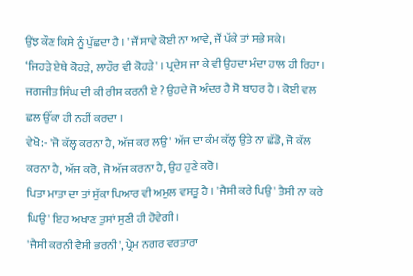ਉਂਝ ਕੌਣ ਕਿਸੇ ਨੂੰ ਪੁੱਛਦਾ ਹੈ । 'ਜੌਂ ਸਾਵੇ ਕੋਈ ਨਾ ਆਵੇ, ਜੌਂ ਪੱਕੇ ਤਾਂ ਸਭੇ ਸਕੇ।
‘ਜਿਹੜੇ ਏਥੇ ਕੋਹੜੇ, ਲਾਹੌਰ ਵੀ ਕੋਹੜੇ' । ਪ੍ਰਦੇਸ ਜਾ ਕੇ ਵੀ ਉਹਦਾ ਮੰਦਾ ਹਾਲ ਹੀ ਰਿਹਾ ।
ਜਗਜੀਤ ਸਿੰਘ ਦੀ ਕੀ ਰੀਸ ਕਰਨੀ ਏ ? ਉਹਦੇ ਜੋ ਅੰਦਰ ਹੈ ਸੋ ਬਾਹਰ ਹੈ । ਕੋਈ ਵਲ ਛਲ ਉੱਕਾ ਹੀ ਨਹੀਂ ਕਰਦਾ ।
ਵੇਖੋ:- 'ਜੋ ਕੱਲ੍ਹ ਕਰਨਾ ਹੈ, ਅੱਜ ਕਰ ਲਉ' ਅੱਜ ਦਾ ਕੰਮ ਕੱਲ੍ਹ ਉਤੇ ਨਾ ਛੱਡੋ, ਜੋ ਕੱਲ ਕਰਨਾ ਹੈ, ਅੱਜ ਕਰੋ, ਜੋ ਅੱਜ ਕਰਨਾ ਹੈ, ਉਹ ਹੁਣੇ ਕਰੋ।
ਪਿਤਾ ਮਾਤਾ ਦਾ ਤਾਂ ਸੁੱਕਾ ਪਿਆਰ ਵੀ ਅਮੁਲ ਵਸਤੂ ਹੈ । 'ਜੈਸੀ ਕਰੇ ਪਿਉ' ਤੈਸੀ ਨਾ ਕਰੇ ਘਿਉ' ਇਹ ਅਖਾਣ ਤੁਸਾਂ ਸੁਣੀ ਹੀ ਹੋਵੇਗੀ।
'ਜੈਸੀ ਕਰਨੀ ਵੈਸੀ ਭਰਨੀ', ਪ੍ਰੇਮ ਨਗਰ ਵਰਤਾਰਾ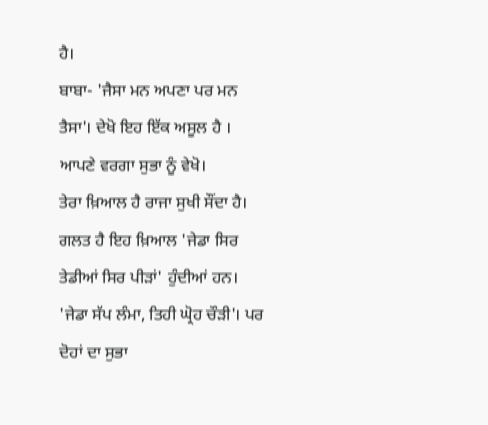ਹੈ।
ਬਾਬਾ- 'ਜੈਸਾ ਮਨ ਅਪਣਾ ਪਰ ਮਨ ਤੈਸਾ'। ਦੇਖੋ ਇਹ ਇੱਕ ਅਸੂਲ ਹੈ । ਆਪਣੇ ਵਰਗਾ ਸੁਭਾ ਨੂੰ ਵੇਖੋ।
ਤੇਰਾ ਖ਼ਿਆਲ ਹੈ ਰਾਜਾ ਸੁਖੀ ਸੌਂਦਾ ਹੈ। ਗਲਤ ਹੈ ਇਹ ਖ਼ਿਆਲ 'ਜੇਡਾ ਸਿਰ ਤੇਡੀਆਂ ਸਿਰ ਪੀੜਾਂ' ਹੁੰਦੀਆਂ ਹਨ।
'ਜੇਡਾ ਸੱਪ ਲੰਮਾ, ਤਿਹੀ ਘ੍ਰੋਹ ਚੌੜੀ'। ਪਰ ਦੋਹਾਂ ਦਾ ਸੁਭਾ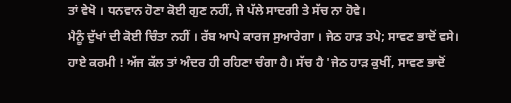ਤਾਂ ਵੇਖੋ । ਧਨਵਾਨ ਹੋਣਾ ਕੋਈ ਗੁਣ ਨਹੀਂ, ਜੇ ਪੱਲੇ ਸਾਦਗੀ ਤੇ ਸੱਚ ਨਾ ਹੋਵੇ।
ਮੈਨੂੰ ਦੁੱਖਾਂ ਦੀ ਕੋਈ ਚਿੰਤਾ ਨਹੀਂ । ਰੱਬ ਆਪੇ ਕਾਰਜ ਸੁਆਰੇਗਾ । ਜੇਠ ਹਾੜ ਤਪੇ; ਸਾਵਣ ਭਾਦੋਂ ਵਸੇ।
ਹਾਏ ਕਰਮੀ ! ਅੱਜ ਕੱਲ ਤਾਂ ਅੰਦਰ ਹੀ ਰਹਿਣਾ ਚੰਗਾ ਹੈ। ਸੱਚ ਹੈ 'ਜੇਠ ਹਾੜ ਕੁਖੀਂ, ਸਾਵਣ ਭਾਦੋਂ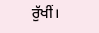ਰੁੱਖੀਂ।